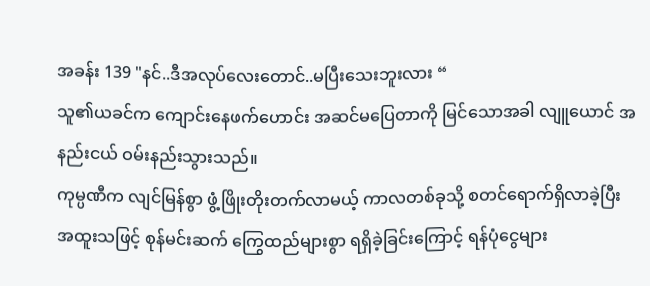အခန်း 139 "နင်..ဒီအလုပ်လေးတောင်..မပြီးသေးဘူးလား “
သူ၏ယခင်က ကျောင်းနေဖက်ဟောင်း အဆင်မပြေတာကို မြင်သောအခါ လျူယောင် အနည်းငယ် ဝမ်းနည်းသွားသည်။
ကုမ္ပဏီက လျင်မြန်စွာ ဖွံ့ဖြိုးတိုးတက်လာမယ့် ကာလတစ်ခုသို့ စတင်ရောက်ရှိလာခဲ့ပြီး အထူးသဖြင့် စုန်မင်းဆက် ကြွေထည်များစွာ ရရှိခဲ့ခြင်းကြောင့် ရန်ပုံငွေများ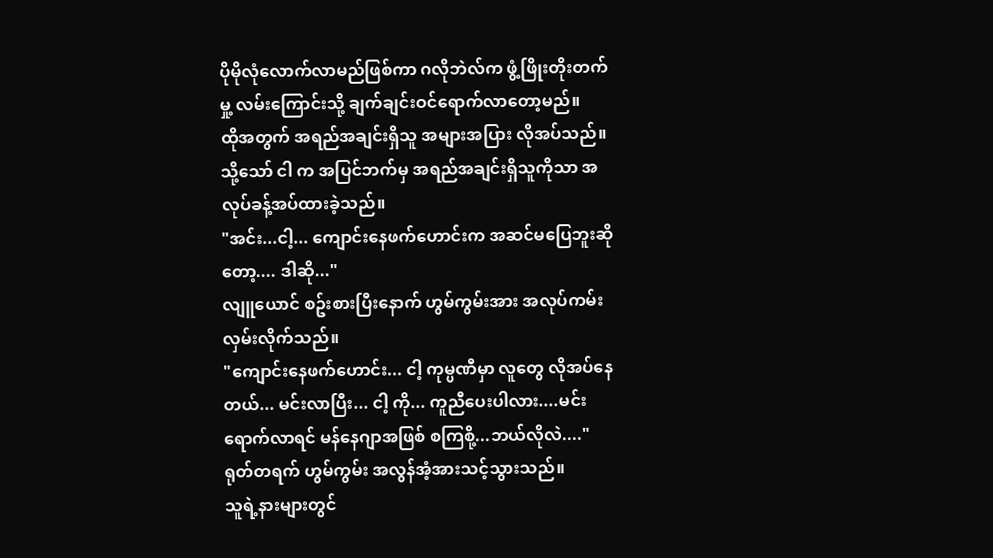ပိုမိုလုံလောက်လာမည်ဖြစ်ကာ ဂလိုဘဲလ်က ဖွံ့ဖြိုးတိုးတက်မှု့ လမ်းကြောင်းသို့ ချက်ချင်းဝင်ရောက်လာတော့မည်။
ထိုအတွက် အရည်အချင်းရှိသူ အများအပြား လိုအပ်သည်။ သို့သော် ငါ က အပြင်ဘက်မှ အရည်အချင်းရှိသူကိုသာ အလုပ်ခန့်အပ်ထားခဲ့သည်။
"အင်း...ငါ့... ကျောင်းနေဖက်ဟောင်းက အဆင်မပြေဘူးဆိုတော့.... ဒါဆို..."
လျူယောင် စဥ်းစားပြီးနောက် ဟွမ်ကွမ်းအား အလုပ်ကမ်းလှမ်းလိုက်သည်။
"ကျောင်းနေဖက်ဟောင်း... ငါ့ ကုမ္ပဏီမှာ လူတွေ လိုအပ်နေတယ်... မင်းလာပြီး... ငါ့ ကို... ကူညီပေးပါလား....မင်းရောက်လာရင် မန်နေဂျာအဖြစ် စကြစို့...ဘယ်လိုလဲ...."
ရုတ်တရက် ဟွမ်ကွမ်း အလွန်အံ့အားသင့်သွားသည်။
သူရဲ့နားများတွင်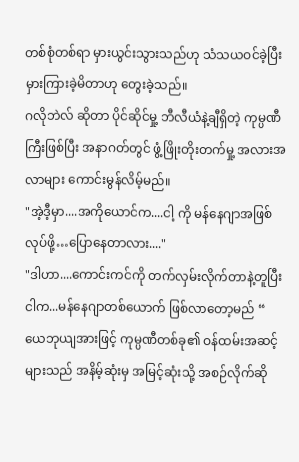တစ်စုံတစ်ရာ မှားယွင်းသွားသည်ဟု သံသယဝင်ခဲ့ပြီး မှားကြားခဲ့မိတာဟု တွေးခဲ့သည်။
ဂလိုဘဲလ် ဆိုတာ ပိုင်ဆိုင်မှု့ ဘီလီယံနဲ့ချီရှိတဲ့ ကုမ္ပဏီကြီးဖြစ်ပြီး အနာဂတ်တွင် ဖွံ့ဖြိုးတိုးတက်မှု့ အလားအလာများ ကောင်းမွန်လိမ့်မည်။
"အဲ့ဒီ့မှာ....အကိုယောင်က....ငါ့ ကို မန်နေဂျာအဖြစ်လုပ်ဖို့…ပြောနေတာလား...."
"ဒါဟာ....ကောင်းကင်ကို တက်လှမ်းလိုက်တာနဲ့တူပြီး ငါက...မန်နေဂျာတစ်ယောက် ဖြစ်လာတော့မည် “
ယေဘုယျအားဖြင့် ကုမ္ပဏီတစ်ခု၏ ဝန်ထမ်းအဆင့်များသည် အနိမ့်ဆုံးမှ အမြင့်ဆုံးသို့ အစဉ်လိုက်ဆို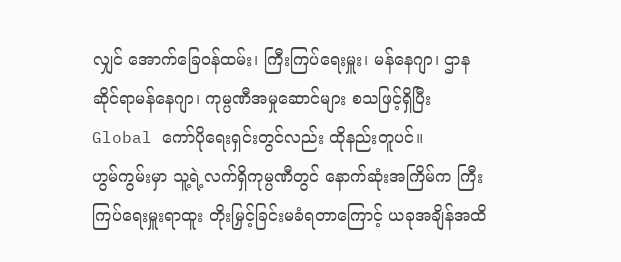လျှင် အောက်ခြေဝန်ထမ်း၊ ကြီးကြပ်ရေးမှူး၊ မန်နေဂျာ၊ ဌာနဆိုင်ရာမန်နေဂျာ၊ ကုမ္ပဏီအမှုဆောင်များ စသဖြင့်ရှိပြီး Global ကော်ပိုရေးရှင်းတွင်လည်း ထိုနည်းတူပင်။
ဟွမ်ကွမ်းမှာ သူ့ရဲ့လက်ရှိကုမ္ပဏီတွင် နောက်ဆုံးအကြိမ်က ကြီးကြပ်ရေးမှူးရာထူး တိုးမြှင့်ခြင်းမခံရတာကြောင့် ယခုအချိန်အထိ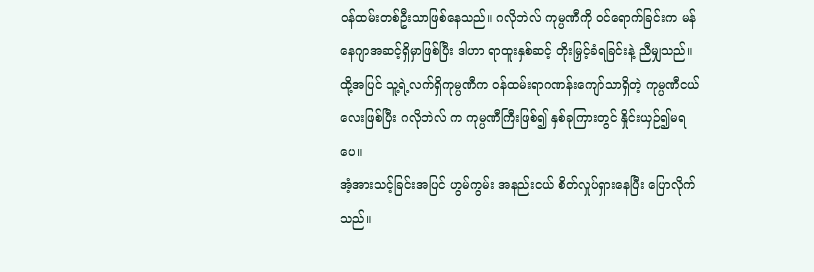ဝန်ထမ်းတစ်ဦးသာဖြစ်နေသည်။ ဂလိုဘဲလ် ကုမ္ပဏီကို ဝင်ရောက်ခြင်းက မန်နေဂျာအဆင့်ရှိမှာဖြစ်ပြီး ဒါဟာ ရာထူးနှစ်ဆင့် တိုးမြှင့်ခံရခြင်းနဲ့ ညီမျှသည်။
ထို့အပြင် သူ့ရဲ့လက်ရှိကုမ္ပဏီက ဝန်ထမ်းရာဂဏန်းကျော်သာရှိတဲ့ ကုမ္ပဏီငယ်လေးဖြစ်ပြီး ဂလိုဘဲလ် က ကုမ္ပဏီကြီးဖြစ်၍ နှစ်ခုကြားတွင် နှိုင်းယှဉ်၍မရပေ။
အံ့အားသင့်ခြင်းအပြင် ဟွမ်ကွမ်း အနည်းငယ် စိတ်လှုပ်ရှားနေပြီး ပြောလိုက်သည်။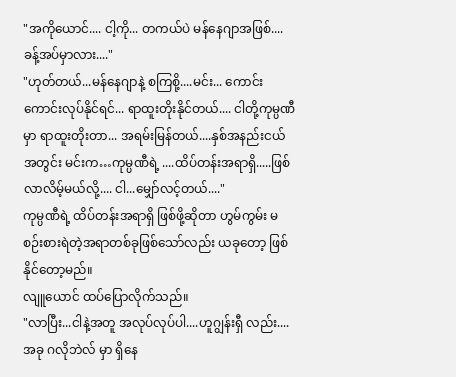"အကိုယောင်.... ငါ့ကို... တကယ်ပဲ မန်နေဂျာအဖြစ်.... ခန့်အပ်မှာလား...."
"ဟုတ်တယ်...မန်နေဂျာနဲ့ စကြစို့....မင်း... ကောင်းကောင်းလုပ်နိုင်ရင်... ရာထူးတိုးနိုင်တယ်.... ငါတို့ကုမ္ပဏီမှာ ရာထူးတိုးတာ... အရမ်းမြန်တယ်....နှစ်အနည်းငယ်အတွင်း မင်းက…ကုမ္ပဏီရဲ့ ....ထိပ်တန်းအရာရှိ.....ဖြစ်လာလိမ့်မယ်လို့.... ငါ...မျှော်လင့်တယ်...."
ကုမ္ပဏီရဲ့ ထိပ်တန်းအရာရှိ ဖြစ်ဖို့ဆိုတာ ဟွမ်ကွမ်း မစဉ်းစားရဲတဲ့အရာတစ်ခုဖြစ်သော်လည်း ယခုတော့ ဖြစ်နိုင်တော့မည်။
လျူယောင် ထပ်ပြောလိုက်သည်။
"လာပြီး...ငါနဲ့အတူ အလုပ်လုပ်ပါ....ဟူဂျွန်းရှီ လည်း....အခု ဂလိုဘဲလ် မှာ ရှိနေ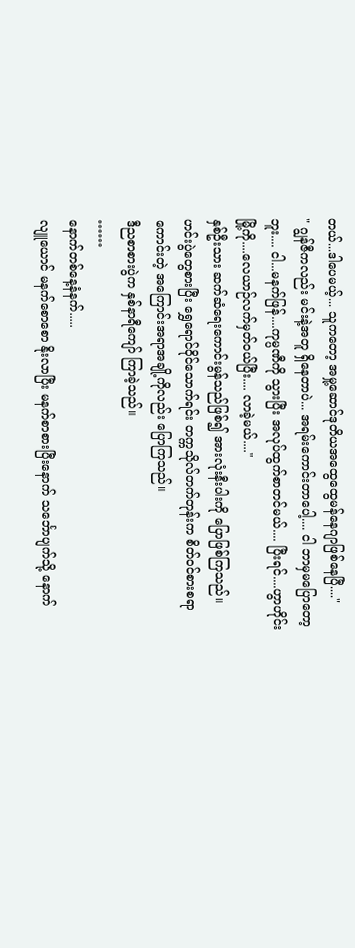တယ်...ဒါပေမယ့်... သူကတော့ အမှု့ဆောင်ဒုတိယအထွေထွေမန်နေဂျာဖြစ်နေပြီ...."
" ဂျွန်ဇီကလည်း မင်းနဲ့အတူ ရှိနေတာပဲ... အရမ်းကောင်းတာပေါ့.... ငါ ဘာမှမပြောတော့ဘူး.... ငါ...မနက်ဖြန်....ကုမ္ပဏီကို သွားပြီး အလုပ်ထွက်စာတင်မယ်.... ပြီးရင်....ဟွာဟိုင်းမြို့ကို....လေယာဉ်လက်မှတ်ဝယ်ပြီး.... လာခဲ့မယ်...."
နှစ်ဦးသား ဆက်ဆံရေးကောင်းမွန်သည်ဖြစ်၍ အားလုံးနီးပါးကို ပြောဖြစ်ကြသည်။
ဟင်းပွဲတွေစားပြီး ရွှေရောင်ဝိုင်သောက်ရင်း တက္ကသိုလ်တက်တုန်းက စိတ်ဝင်စားစရာကောင်းတဲ့ အကြောင်းအရာအချို့ကိုလည်း ပြောကြသည်။
ဒီညစာစားပွဲက နှစ်နာရီကျော် ကြာခဲ့သည်။
……
နောက်တစ်နေ့နံနက်.....
လျူယောင် မနက်စောစော နိုးလာပြီး မနက်စာစားပြီးနောက် သင်္ဘောပျက်သို့ နောက်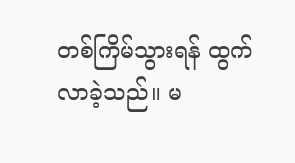တစ်ကြိမ်သွားရန် ထွက်လာခဲ့သည်။ မ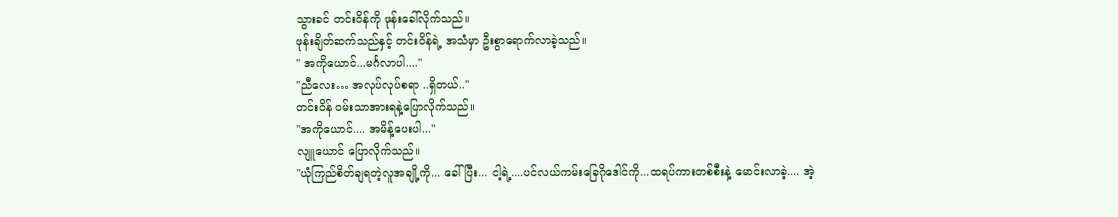သွားခင် တင်းဝိန်ကို ဖုန်းခေါ်လိုက်သည်။
ဖုန်းချိတ်ဆက်သည်နှင့် တင်းဝိန်ရဲ့ အသံမှာ ဦးစွာရောက်လာခဲ့သည်။
" အကိုယောင်...မင်္ဂလာပါ...."
"ညီလေး… အလုပ်လုပ်စရာ ..ရှိတယ်.."
တင်းဝိန် ဝမ်းသာအားရနဲ့ပြောလိုက်သည်။
"အကိုယောင်.... အမိန့်ပေးပါ..."
လျူယောင် ပြောလိုက်သည်။
"ယုံကြည်စိတ်ချရတဲ့လူအချို့ကို... ခေါ်ပြီး... ငါ့ရဲ့....ပင်လယ်ကမ်းခြေဂိုဒေါင်ကို...ထရပ်ကားတစ်စီးနဲ့ မောင်းလာခဲ့.... အဲ့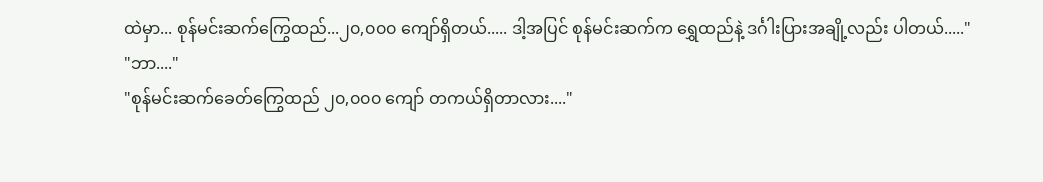ထဲမှာ... စုန်မင်းဆက်ကြွေထည်...၂၀,၀၀၀ ကျော်ရှိတယ်..... ဒါ့အပြင် စုန်မင်းဆက်က ရွှေထည်နဲ့ ဒင်္ဂါးပြားအချို့လည်း ပါတယ်....."
"ဘာ...."
"စုန်မင်းဆက်ခေတ်ကြွေထည် ၂၀,၀၀၀ ကျော် တကယ်ရှိတာလား...."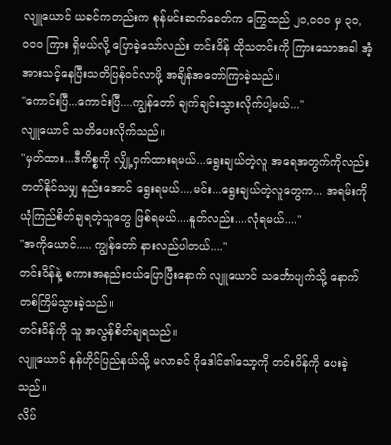လျူယောင် ယခင်ကတည်းက စုန်မင်းဆက်ခေတ်က ကြွေထည် ၂၀,၀၀၀ မှ ၃၀,၀၀၀ ကြား ရှိမယ်လို့ ပြောခဲ့သော်လည်း တင်းဝိန် ထိုသတင်းကို ကြားသောအခါ အံ့အားသင့်နေပြီးသတိပြန်ဝင်လာဖို့ အချိန်အတော်ကြာခဲ့သည်။
"ကောင်းပြီ...ကောင်းပြီ....ကျွန်တော် ချက်ချင်းသွားလိုက်ပါ့မယ်..."
လျူယောင် သတိပေးလိုက်သည်။
"မှတ်ထား...ဒီကိစ္စကို လျှို့ဝှက်ထားရမယ်...ရွေးချယ်တဲ့လူ အရေအတွက်ကိုလည်း တတ်နိုင်သမျှ နည်းအောင် ရွေးရမယ်....မင်း...ရွေးချယ်တဲ့လူတွေက... အရမ်းကို ယုံကြည်စိတ်ချရတဲ့သူတွေ ဖြစ်ရမယ်....နူတ်လည်း....လုံရမယ်...."
"အကိုယောင်..... ကျွန်တော် နားလည်ပါတယ်...."
တင်းဝိန်နဲ့ စကားအနည်းငယ်ပြောပြီးနောက် လျူယောင် သင်္ဘောပျက်သို့ နောက်တစ်ကြိမ်သွားခဲ့သည်။
တင်းဝိန်ကို သူ အလွန်စိတ်ချရသည်။
လျူယောင် နန်ဟိုင်ပြည်နယ်သို့ မလာခင် ဂိုဒေါင်၏သော့ကို တင်းဝိန်ကို ပေးခဲ့သည်။
လိပ်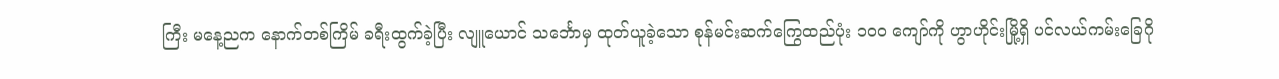ကြီး မနေ့ညက နောက်တစ်ကြိမ် ခရီးထွက်ခဲ့ပြီး လျူယောင် သင်္ဘောမှ ထုတ်ယူခဲ့သော စုန်မင်းဆက်ကြွေထည်ပုံး ၁၀၀ ကျော်ကို ဟွာဟိုင်းမြို့ရှိ ပင်လယ်ကမ်းခြေဂို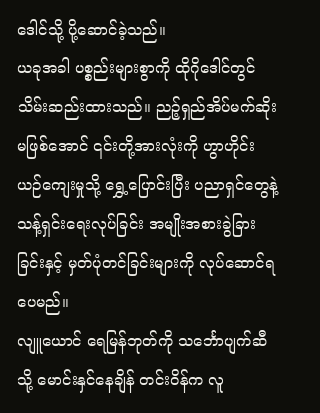ဒေါင်သို့ ပို့ဆောင်ခဲ့သည်။
ယခုအခါ ပစ္စည်းများစွာကို ထိုဂိုဒေါင်တွင် သိမ်းဆည်းထားသည်။ ညဉ့်ရှည်အိပ်မက်ဆိုး မဖြစ်အောင် ၎င်းတို့အားလုံးကို ဟွာဟိုင်းယဉ်ကျေးမှုသို့ ရွှေ့ပြောင်းပြီး ပညာရှင်တွေနဲ့သန့်ရှင်းရေးလုပ်ခြင်း အမျိုးအစားခွဲခြားခြင်းနှင့် မှတ်ပုံတင်ခြင်းများကို လုပ်ဆောင်ရပေမည်။
လျူယောင် ရေမြန်ဘုတ်ကို သင်္ဘောပျက်ဆီသို့ မောင်းနှင်နေချိန် တင်းဝိန်က လူ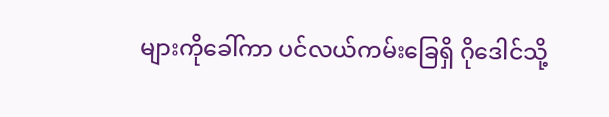များကိုခေါ်ကာ ပင်လယ်ကမ်းခြေရှိ ဂိုဒေါင်သို့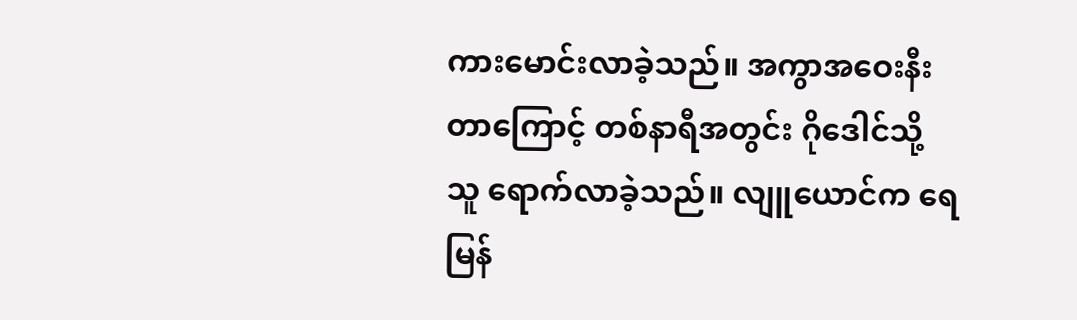ကားမောင်းလာခဲ့သည်။ အကွာအဝေးနီးတာကြောင့် တစ်နာရီအတွင်း ဂိုဒေါင်သို့ သူ ရောက်လာခဲ့သည်။ လျူယောင်က ရေမြန်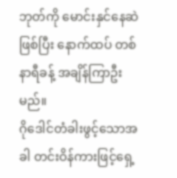ဘုတ်ကို မောင်းနှင်နေဆဲဖြစ်ပြီး နောက်ထပ် တစ်နာရီခန့် အချိန်ကြာဦးမည်။
ဂိုဒေါင်တံခါးဖွင့်သောအခါ တင်းဝိန်ကားဖြင့်ရှေ့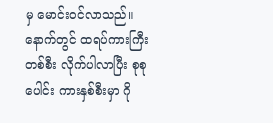မှ မောင်းဝင်လာသည်။ နောက်တွင် ထရပ်ကားကြီးတစ်စီး လိုက်ပါလာပြီး စုစုပေါင်း ကားနှစ်စီးမှာ ဂို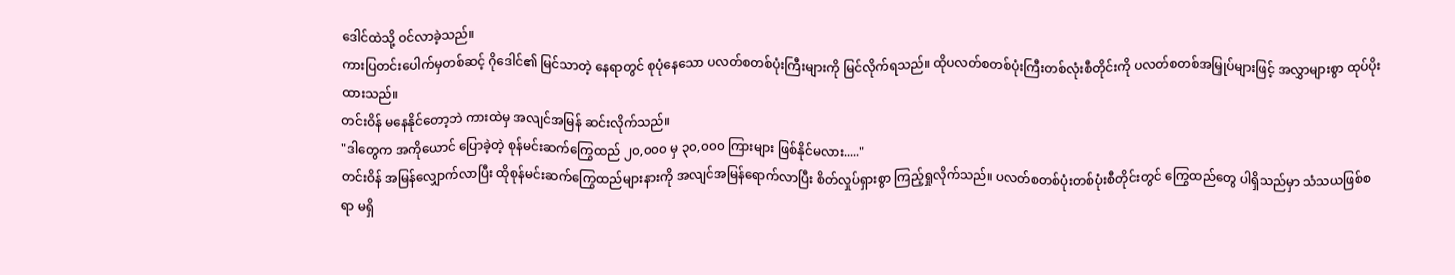ဒေါင်ထဲသို့ ဝင်လာခဲ့သည်။
ကားပြတင်းပေါက်မှတစ်ဆင့် ဂိုဒေါင်၏ မြင်သာတဲ့ နေရာတွင် စုပုံနေသော ပလတ်စတစ်ပုံးကြီးများကို မြင်လိုက်ရသည်။ ထိုပလတ်စတစ်ပုံးကြီးတစ်လုံးစီတိုင်းကို ပလတ်စတစ်အမြှုပ်များဖြင့် အလွှာများစွာ ထုပ်ပိုးထားသည်။
တင်းဝိန် မနေနိုင်တော့ဘဲ ကားထဲမှ အလျင်အမြန် ဆင်းလိုက်သည်။
"ဒါတွေက အကိုယောင် ပြောခဲ့တဲ့ စုန်မင်းဆက်ကြွေထည် ၂၀,၀၀၀ မှ ၃၀,၀၀၀ ကြားများ ဖြစ်နိုင်မလား....."
တင်းဝိန် အမြန်လျှောက်လာပြီး ထိုစုန်မင်းဆက်ကြွေထည်များနားကို အလျင်အမြန်ရောက်လာပြီး စိတ်လှုပ်ရှားစွာ ကြည့်ရှုလိုက်သည်။ ပလတ်စတစ်ပုံးတစ်ပုံးစီတိုင်းတွင် ကြွေထည်တွေ ပါရှိသည်မှာ သံသယဖြစ်စရာ မရှိ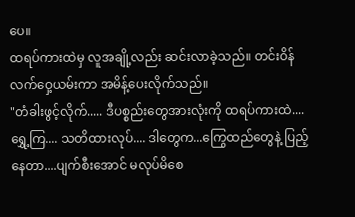ပေ။
ထရပ်ကားထဲမှ လူအချို့လည်း ဆင်းလာခဲ့သည်။ တင်းဝိန် လက်ဝှေ့ယမ်းကာ အမိန့်ပေးလိုက်သည်။
"တံခါးဖွင့်လိုက်..... ဒီပစ္စည်းတွေအားလုံးကို ထရပ်ကားထဲ....ရွှေ့ကြ.... သတိထားလုပ်.... ဒါတွေက...ကြွေထည်တွေနဲ့ ပြည့်နေတာ....ပျက်စီးအောင် မလုပ်မိစေ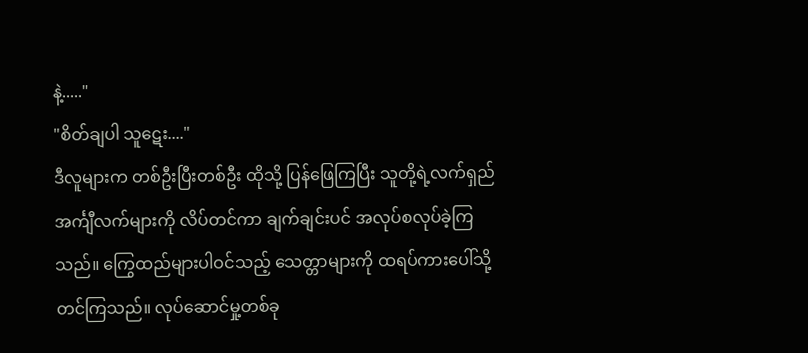နဲ့....."
"စိတ်ချပါ သူဋေး...."
ဒီလူများက တစ်ဦးပြီးတစ်ဦး ထိုသို့ ပြန်ဖြေကြပြီး သူတို့ရဲ့လက်ရှည်အင်္ကျီလက်များကို လိပ်တင်ကာ ချက်ချင်းပင် အလုပ်စလုပ်ခဲ့ကြသည်။ ကြွေထည်များပါဝင်သည့် သေတ္တာများကို ထရပ်ကားပေါ်သို့ တင်ကြသည်။ လုပ်ဆောင်မှု့တစ်ခု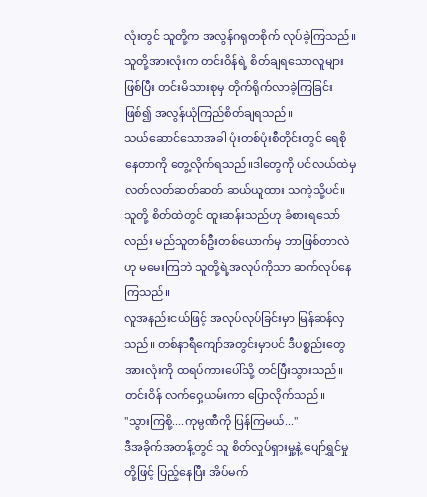လုံးတွင် သူတို့က အလွန်ဂရုတစိုက် လုပ်ခဲ့ကြသည်။
သူတို့အားလုံးက တင်းဝိန်ရဲ့ စိတ်ချရသောလူများဖြစ်ပြီး တင်းမိသားစုမှ တိုက်ရိုက်လာခဲ့ကြခြင်းဖြစ်၍ အလွန်ယုံကြည်စိတ်ချရသည်။
သယ်ဆောင်သောအခါ ပုံးတစ်ပုံးစီတိုင်းတွင် ရေစိုနေတာကို တွေ့လိုက်ရသည်။ဒါတွေကို ပင်လယ်ထဲမှ လတ်လတ်ဆတ်ဆတ် ဆယ်ယူထား သကဲ့သို့ပင်။
သူတို့ စိတ်ထဲတွင် ထူးဆန်းသည်ဟု ခံစားရသော်လည်း မည်သူတစ်ဦးတစ်ယောက်မှ ဘာဖြစ်တာလဲဟု မမေးကြဘဲ သူတို့ရဲ့အလုပ်ကိုသာ ဆက်လုပ်နေကြသည်။
လူအနည်းငယ်ဖြင့် အလုပ်လုပ်ခြင်းမှာ မြန်ဆန်လှသည်။ တစ်နာရီကျော်အတွင်းမှာပင် ဒီပစ္စည်းတွေအားလုံးကို ထရပ်ကားပေါ်သို့ တင်ပြီးသွားသည်။ တင်းဝိန် လက်ဝှေ့ယမ်းကာ ပြောလိုက်သည်။
"သွားကြစို့....ကုမ္ပဏီကို ပြန်ကြမယ်..."
ဒီအခိုက်အတန့်တွင် သူ စိတ်လှုပ်ရှားမှု့နဲ့ ပျော်ရွှင်မှုတို့ဖြင့် ပြည့်နေပြီး အိပ်မက်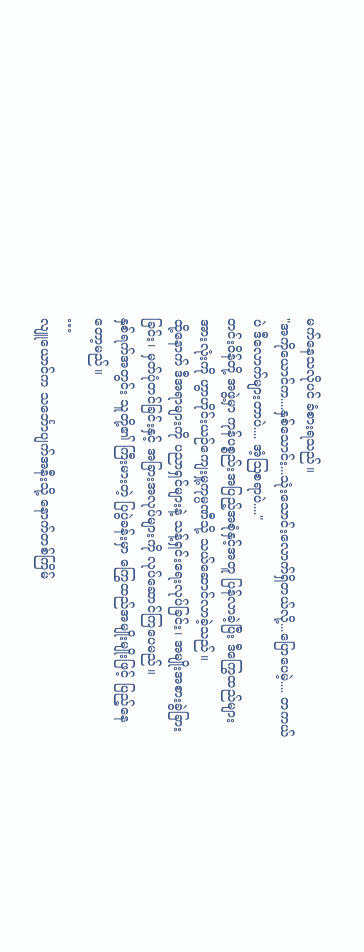မက်နေသလိုပင် ခံစားရသည်။
"အကိုယောင်က....နှစ်သောင်း...သုံးသောင်းလောက်ရှိတယ်လို့...ပြောပေမဲ့.... တကယ်ပဲ ဒီလောက်များတာပဲ.... အံ့ဩစရာပဲ...."
တင်းဝိန်တို့ အဖွဲ့မှာ ကုန်ပစ္စည်းအပြည့်အစုံနှင့်အတူ ပြန်လာခဲ့ပြီး ဒီကြွေထည်များအားလုံးကို ဟွာဟိုင်းယဉ်ကျေးမှု့ကုမ္ပဏီသို့ သယ်ဆောင်လာခဲ့သည်။
ထို့နောက် ဒီအရာများကို ပညာရှင်များနဲ့ သန့်ရှင်းရေးလုပ်ခြင်း၊ အမျိုးအစားခွဲခြားခြင်း၊ မှတ်ပုံတင်ခြင်းနှင့် အခြားအလုပ်များကို လုပ်ဆောင်ကြပေမည်။
နှစ်ရက်အတွင်း သူတို့၏ ကြီးမားတဲ့ ပြပွဲခန်းမှာ ကြွေထည်အမျိုးမျိုးဖြင့် ပြည့်နေတော့မည်။
…
လျူယောင်က သင်္ဘောပျက်အနီးသို့ နောက်တစ်ကြိမ်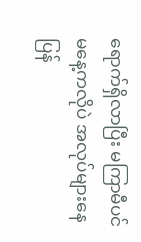ရောက်ရှိလာပြီး မကြာမီပင် မနေ့ကလိုပဲ အလုပ်များနေပြန်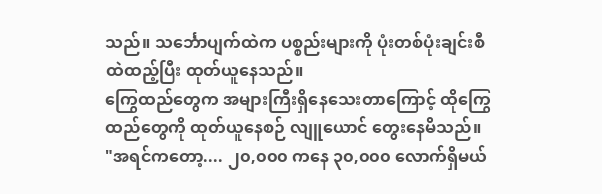သည်။ သင်္ဘောပျက်ထဲက ပစ္စည်းများကို ပုံးတစ်ပုံးချင်းစီထဲထည့်ပြီး ထုတ်ယူနေသည်။
ကြွေထည်တွေက အများကြီးရှိနေသေးတာကြောင့် ထိုကြွေထည်တွေကို ထုတ်ယူနေစဉ် လျူယောင် တွေးနေမိသည်။
"အရင်ကတော့.... ၂၀,၀၀၀ ကနေ ၃၀,၀၀၀ လောက်ရှိမယ်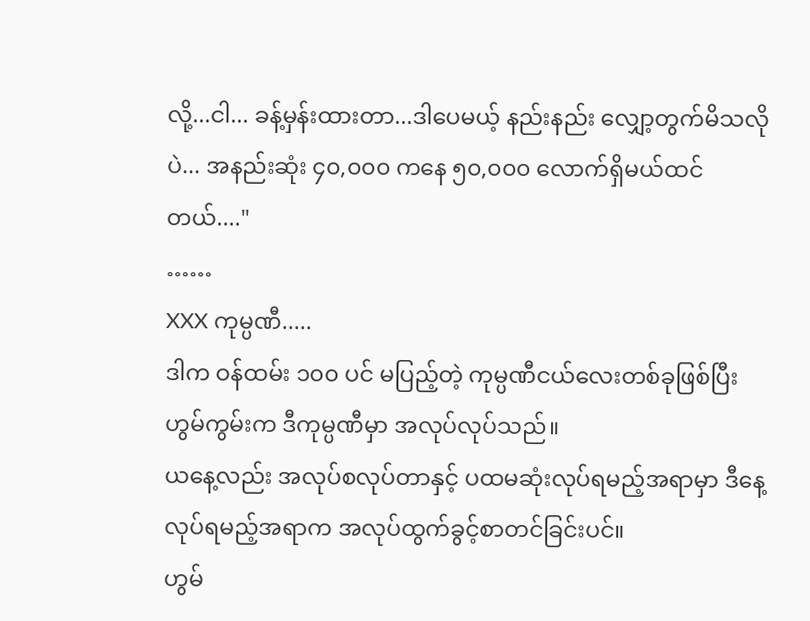လို့...ငါ... ခန့်မှန်းထားတာ...ဒါပေမယ့် နည်းနည်း လျှော့တွက်မိသလိုပဲ... အနည်းဆုံး ၄၀,၀၀၀ ကနေ ၅၀,၀၀၀ လောက်ရှိမယ်ထင်တယ်...."
……
XXX ကုမ္ပဏီ.....
ဒါက ဝန်ထမ်း ၁၀၀ ပင် မပြည့်တဲ့ ကုမ္ပဏီငယ်လေးတစ်ခုဖြစ်ပြီး ဟွမ်ကွမ်းက ဒီကုမ္ပဏီမှာ အလုပ်လုပ်သည်။
ယနေ့လည်း အလုပ်စလုပ်တာနှင့် ပထမဆုံးလုပ်ရမည့်အရာမှာ ဒီနေ့လုပ်ရမည့်အရာက အလုပ်ထွက်ခွင့်စာတင်ခြင်းပင်။
ဟွမ်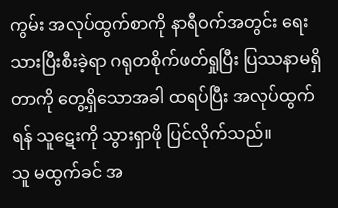ကွမ်း အလုပ်ထွက်စာကို နာရီဝက်အတွင်း ရေးသားပြီးစီးခဲ့ရာ ဂရုတစိုက်ဖတ်ရှုပြီး ပြဿနာမရှိတာကို တွေ့ရှိသောအခါ ထရပ်ပြီး အလုပ်ထွက်ရန် သူဋေးကို သွားရှာဖို ပြင်လိုက်သည်။
သူ မထွက်ခင် အ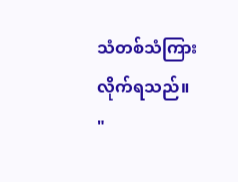သံတစ်သံကြားလိုက်ရသည်။
"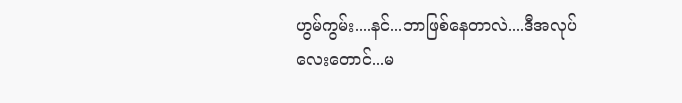ဟွမ်ကွမ်း....နင်...ဘာဖြစ်နေတာလဲ....ဒီအလုပ်လေးတောင်...မ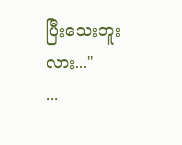ပြီးသေးဘူးလား..."
...